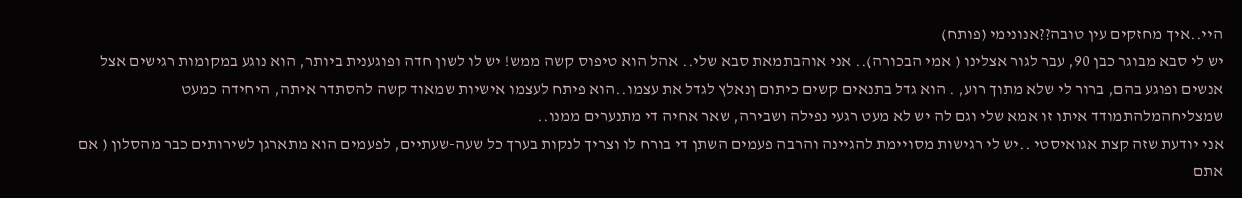היי..איך מחזקים עין טובה??אנונימי (פותח)
יש לי סבא מבוגר כבן 90, עבר לגור אצלינו ( אמי הבכורה).. אני אוהבתמאת סבא שלי.. אהל הוא טיפוס קשה ממש! יש לו לשון חדה ופוגענית ביותר, הוא נוגע במקומות רגישים אצל אנשים ופוגע בהם, ברור לי שלא מתוך רוע, . הוא גדל בתנאים קשים כיתום ןנאלץ לגדל את עצמו..הוא פיתח לעצמו אישיות שמאוד קשה להסתדר איתה, היחידה כמעט שמצליחהמלהתמודד איתו זו אמא שלי וגם לה יש לא מעט רגעי נפילה ושבירה, שאר אחיה די מתנערים ממנו..
אני יודעת שזה קצת אגואיסטי ..יש לי רגישות מסויימת להגיינה והרבה פעמים השתן די בורח לו וצריך לנקות בערך כל שעה-שעתיים, לפעמים הוא מתארגן לשירותים כבר מהסלון ( אם אתם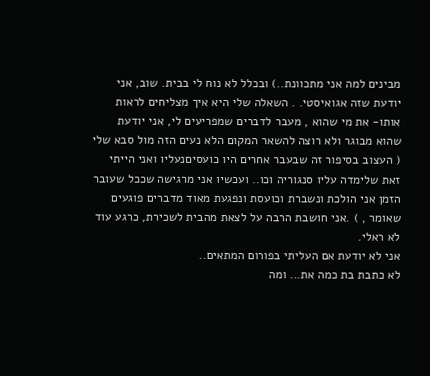מבינים למה אני מתכוונת..) ובכלל לא נוח לי בבית. שוב, אני יודעת שזה אגואיסטי. . השאלה שלי היא איך מצליחים לראות אותו- את מי שהוא , מעבר לדברים שמפריעים לי, אני יודעת שהוא מבוגר ולא רוצה להשאר המקום הלא נעים הזה מול סבא שלי ( העצוב בסיפור זה שבעבר אחרים היו כועסיםנעליו ואני הייתי זאת שלימדה עליו סנגוריה וכו.. ועכשיו אני מרגישה שככל שעובר הזמן אני הולכת ונשברת וכועסת ונפגעת מאוד מדברים פוגעים שאומר , ) .אני חושבת הרבה על לצאת מהבית לשכירת, כרגע עוד לא ראלי.
אני לא יודעת אם העליתי בפורום המתאים..
לא כתבת בת כמה את... ומה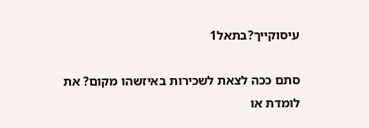עיסוקייך?בתאל1

סתם ככה לצאת לשכירות באיזשהו מקום? את לומדת או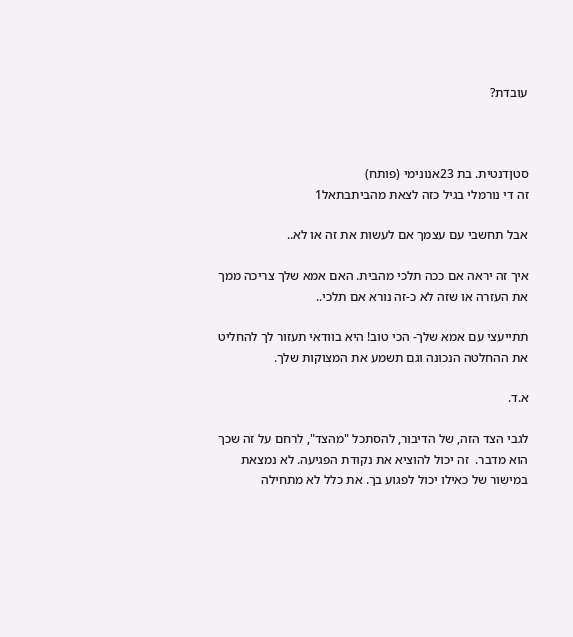עובדת?



סטןדנטית. בת 23אנונימי (פותח)
זה די נורמלי בגיל כזה לצאת מהביתבתאל1

אבל תחשבי עם עצמך אם לעשות את זה או לא..

איך זה יראה אם ככה תלכי מהבית. האם אמא שלך צריכה ממך את העזרה או שזה לא כ-זה נורא אם תלכי..

תתייעצי עם אמא שלך- הכי טוב! היא בוודאי תעזור לך להחליט את ההחלטה הנכונה וגם תשמע את המצוקות שלך.

א.ד.

לגבי הצד הזה, של הדיבור, להסתכל "מהצד", לרחם על זה שכך הוא מדבר.  זה יכול להוציא את נקודת הפגיעה. לא נמצאת במישור של כאילו יכול לפגוע בך. את כלל לא מתחילה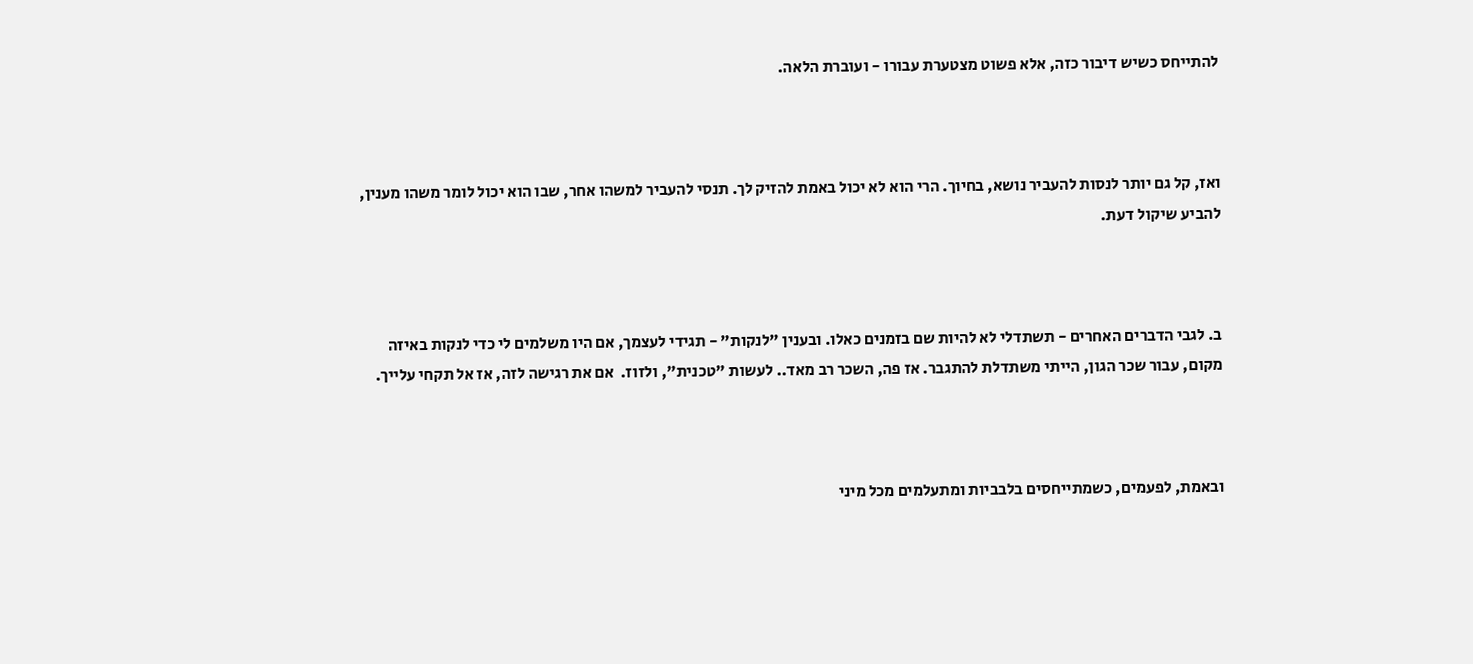להתייחס כשיש דיבור כזה, אלא פשוט מצטערת עבורו - ועוברת הלאה.



ואז, קל גם יותר לנסות להעביר נושא, בחיוך. הרי הוא לא יכול באמת להזיק לך. תנסי להעביר למשהו אחר, שבו הוא יכול לומר משהו מענין, להביע שיקול דעת.



ב. לגבי הדברים האחרים - תשתדלי לא להיות שם בזמנים כאלו. ובענין "לנקות" - תגידי לעצמך, אם היו משלמים לי כדי לנקות באיזה מקום, עבור שכר הגון, הייתי משתדלת להתגבר. אז פה, השכר רב מאד.. לעשות "טכנית", ולזוז.  אם את רגישה לזה, אז אל תקחי עלייך.



ובאמת, לפעמים, כשמתייחסים בלבביות ומתעלמים מכל מיני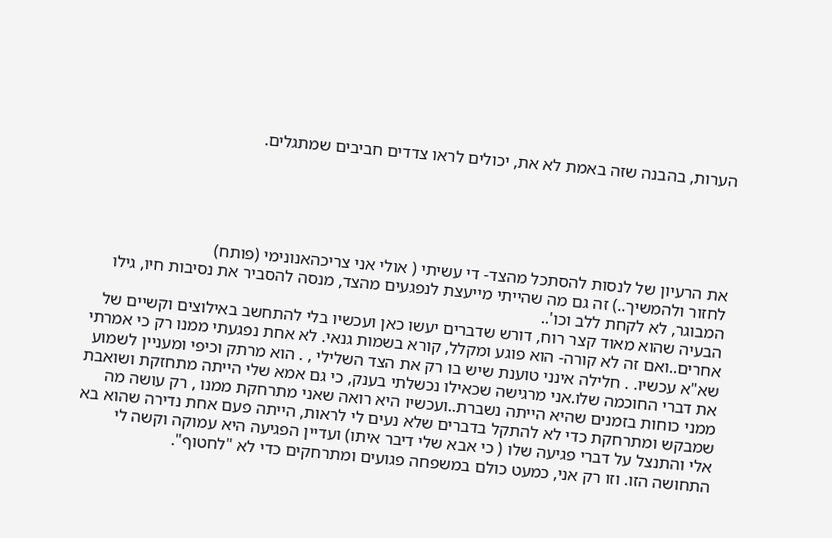הערות, בהבנה שזה באמת לא את, יכולים לראו צדדים חביבים שמתגלים.





את הרעיון של לנסות להסתכל מהצד- די עשיתי ( אולי אני צריכהאנונימי (פותח)
לחזור ולהמשיך..) זה גם מה שהייתי מייעצת לנפגעים מהצד, מנסה להסביר את נסיבות חיו, גילו המבוגר, לא לקחת ללב וכו'..
הבעיה שהוא מאוד קצר רוח, דורש שדברים יעשו כאן ועכשיו בלי להתחשב באילוצים וקשיים של אחרים..ואם זה לא קורה- הוא פוגע ומקלל, קורא בשמות גנאי. לא אחת נפגעתי ממנו רק כי אמרתי שא"א עכשיו. . חלילה אינני טוענת שיש בו רק את הצד השלילי , . הוא מרתק וכיפי ומעניין לשמוע את דברי החוכמה שלו.אני מרגישה שכאילו נכשלתי בענק, כי גם אמא שלי הייתה מתחזקת ושואבת ממני כוחות בזמנים שהיא הייתה נשברת..ועכשיו היא רואה שאני מתרחקת ממנו , רק עושה מה שמבקש ומתרחקת כדי לא להתקל בדברים שלא נעים לי לראות, הייתה פעם אחת נדירה שהוא בא אלי והתנצל על דברי פגיעה שלו ( כי אבא שלי דיבר איתו) ועדיין הפגיעה היא עמוקה וקשה לי התחושה הזו. וזו רק אני, כמעט כולם במשפחה פגועים ומתרחקים כדי לא "לחטוף".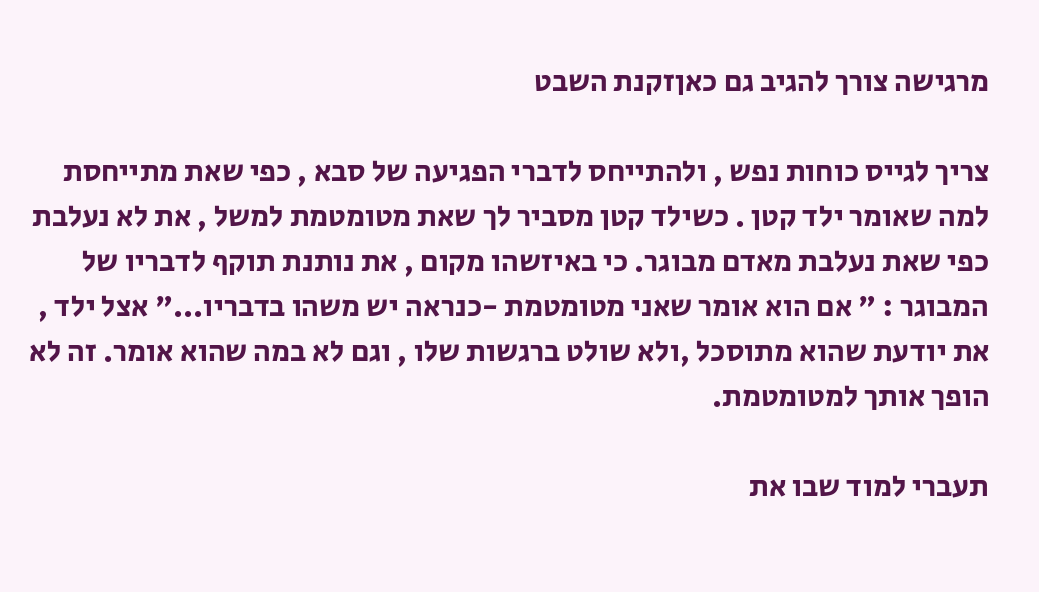מרגישה צורך להגיב גם כאןזקנת השבט

צריך לגייס כוחות נפש , ולהתייחס לדברי הפגיעה של סבא , כפי שאת מתייחסת למה שאומר ילד קטן . כשילד קטן מסביר לך שאת מטומטמת למשל , את לא נעלבת כפי שאת נעלבת מאדם מבוגר. כי באיזשהו מקום , את נותנת תוקף לדבריו של המבוגר : " אם הוא אומר שאני מטומטמת -כנראה יש משהו בדבריו..." אצל ילד , את יודעת שהוא מתוסכל ,ולא שולט ברגשות שלו , וגם לא במה שהוא אומר. זה לא הופך אותך למטומטמת.

תעברי למוד שבו את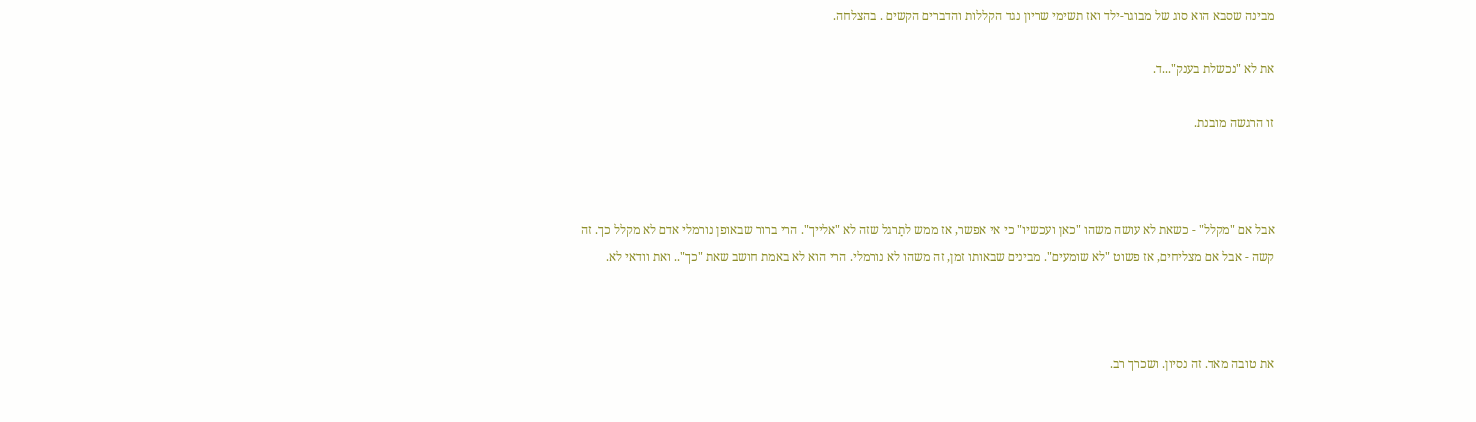מבינה שסבא הוא סוג של מבוגר-ילד ואז תשימי שריון נגד הקללות והדברים הקשים . בהצלחה.

את לא "נכשלת בענק"...ד.

זו הרגשה מובנת.



אבל אם "מקלל" - כשאת לא עושה משהו "כאן ועכשיו" כי אי אפשר, אז ממש לתַרגל שזה לא "אלייך". הרי ברור שבאופן נורמלי אדם לא מקלל כך. זה קשה - אבל אם מצליחים, אז פשוט "לא שומעים". מבינים שבאותו זמן, זה משהו לא נורמלי. הרי הוא לא באמת חושב שאת "כך".. ואת וודאי לא.



את טובה מאד. זה נסיון. ושכרך רב.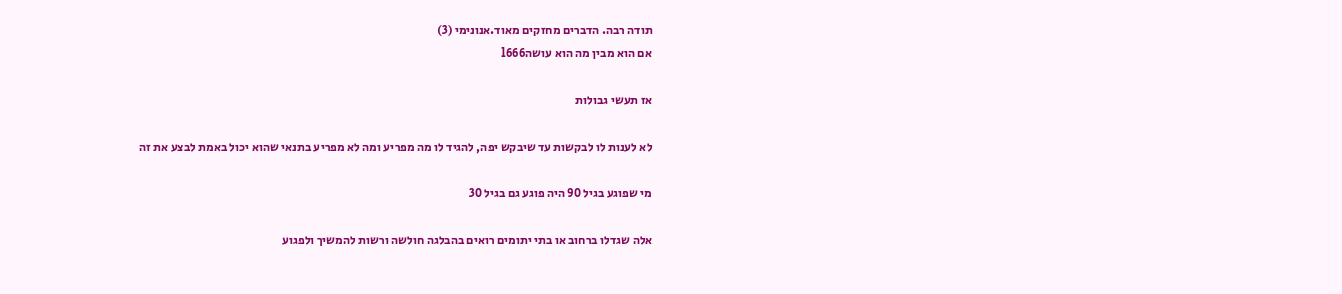תודה רבה. הדברים מחזקים מאוד.אנונימי (3)
אם הוא מבין מה הוא עושהl666

אז תעשי גבולות

לא לענות לו לבקשות עד שיבקש יפה, להגיד לו מה מפריע ומה לא מפריע בתנאי שהוא יכול באמת לבצע את זה

מי שפוגע בגיל 90 היה פוגע גם בגיל 30

אלה שגדלו ברחוב או בתי יתומים רואים בהבלגה חולשה ורשות להמשיך ולפגוע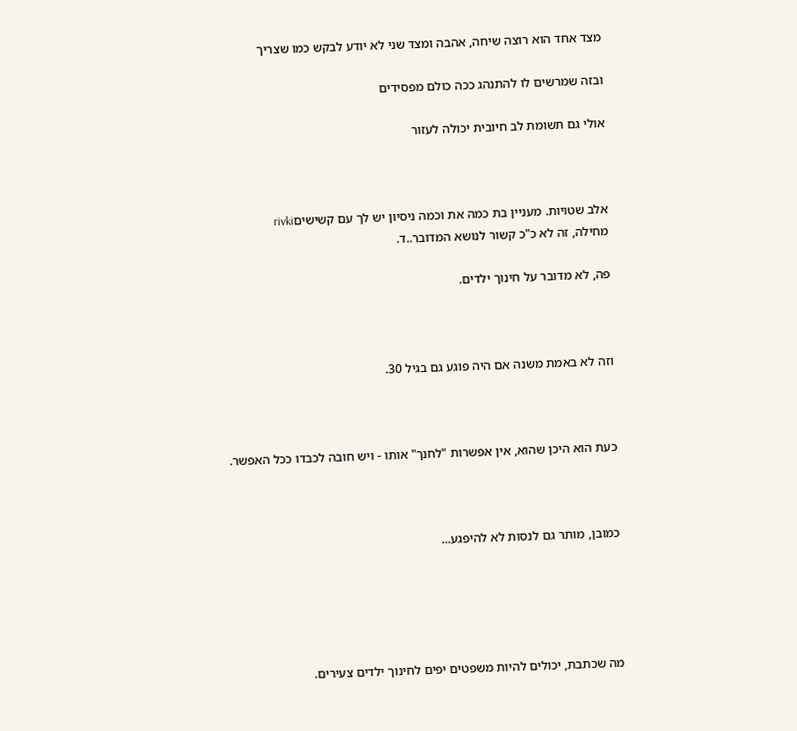מצד אחד הוא רוצה שיחה, אהבה ומצד שני לא יודע לבקש כמו שצריך

ובזה שמרשים לו להתנהג ככה כולם מפסידים

אולי גם תשומת לב חיובית יכולה לעזור



אלב שטויות. מעניין בת כמה את וכמה ניסיון יש לך עם קשישיםrivki
מחילה, זה לא כ"כ קשור לנושא המדובר..ד.

פה, לא מדובר על חינוך ילדים.



וזה לא באמת משנה אם היה פוגע גם בגיל 30.



כעת הוא היכן שהוא, אין אפשרות "לחנך" אותו - ויש חובה לכבדו ככל האפשר.



כמובן, מותר גם לנסות לא להיפגע...





מה שכתבת, יכולים להיות משפטים יפים לחינוך ילדים צעירים.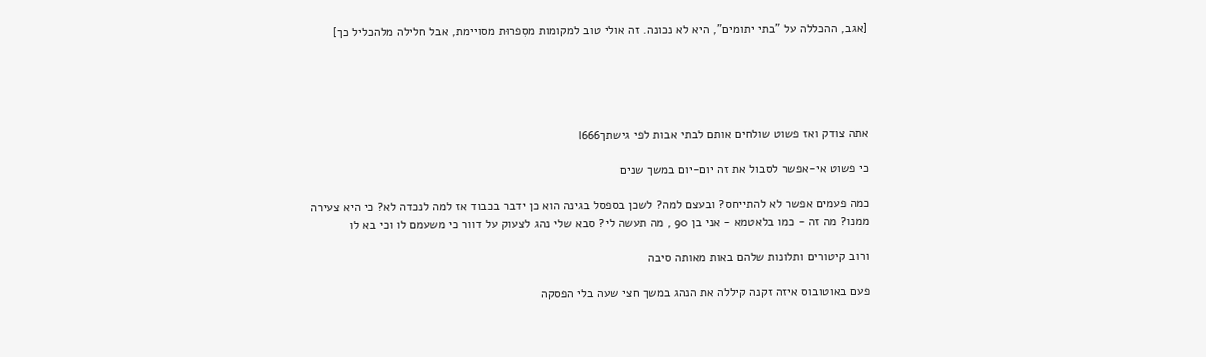[אגב, ההכללה על "בתי יתומים", היא לא נכונה. זה אולי טוב למקומות מסִפרוּת מסויימת, אבל חלילה מלהכליל כך]





אתה צודק ואז פשוט שולחים אותם לבתי אבות לפי גישתךl666

כי פשוט אי-אפשר לסבול את זה יום-יום במשך שנים

כמה פעמים אפשר לא להתייחס? ובעצם למה? לשכן בספסל בגינה הוא כן ידבר בכבוד אז למה לנכדה לא? כי היא צעירה ממנו? מה זה - כמו בלאטמא - אני בן 90 , מה תעשה לי? סבא שלי נהג לצעוק על דוור כי משעמם לו וכי בא לו

ורוב קיטורים ותלונות שלהם באות מאותה סיבה

פעם באוטובוס איזה זקנה קיללה את הנהג במשך חצי שעה בלי הפסקה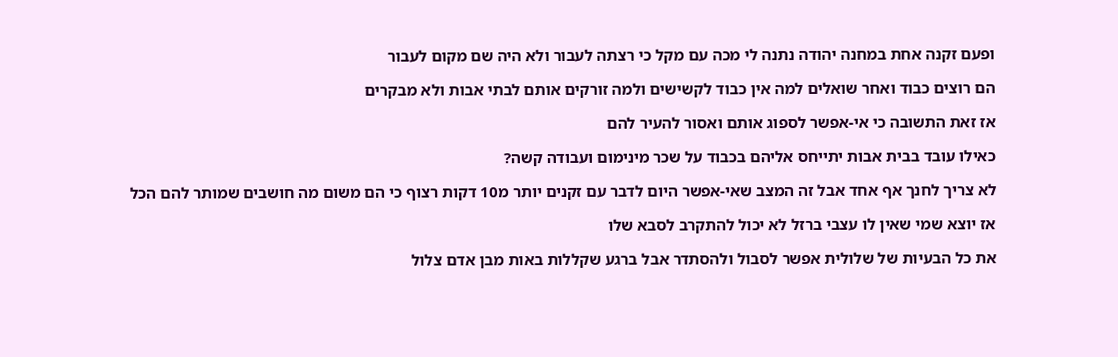ופעם זקנה אחת במחנה יהודה נתנה לי מכה עם מקל כי רצתה לעבור ולא היה שם מקום לעבור

הם רוצים כבוד ואחר שואלים למה אין כבוד לקשישים ולמה זורקים אותם לבתי אבות ולא מבקרים

אז זאת התשובה כי אי-אפשר לספוג אותם ואסור להעיר להם

כאילו עובד בבית אבות יתייחס אליהם בכבוד על שכר מינימום ועבודה קשה?

לא צריך לחנך אף אחד אבל זה המצב שאי-אפשר היום לדבר עם זקנים יותר מ10 דקות רצוף כי הם משום מה חושבים שמותר להם הכל

אז יוצא שמי שאין לו עצבי ברזל לא יכול להתקרב לסבא שלו

את כל הבעיות של שלולית אפשר לסבול ולהסתדר אבל ברגע שקללות באות מבן אדם צלול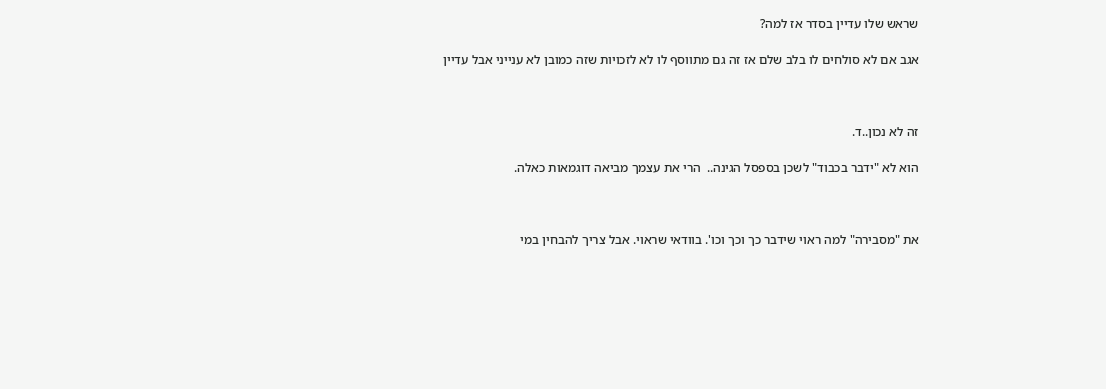שראש שלו עדיין בסדר אז למה?

אגב אם לא סולחים לו בלב שלם אז זה גם מתווסף לו לא לזכויות שזה כמובן לא ענייני אבל עדיין



זה לא נכון..ד.

הוא לא "ידבר בכבוד" לשכן בספסל הגינה..  הרי את עצמך מביאה דוגמאות כאלה.



את "מסבירה" למה ראוי שידבר כך וכך וכו'. בוודאי שראוי. אבל צריך להבחין במי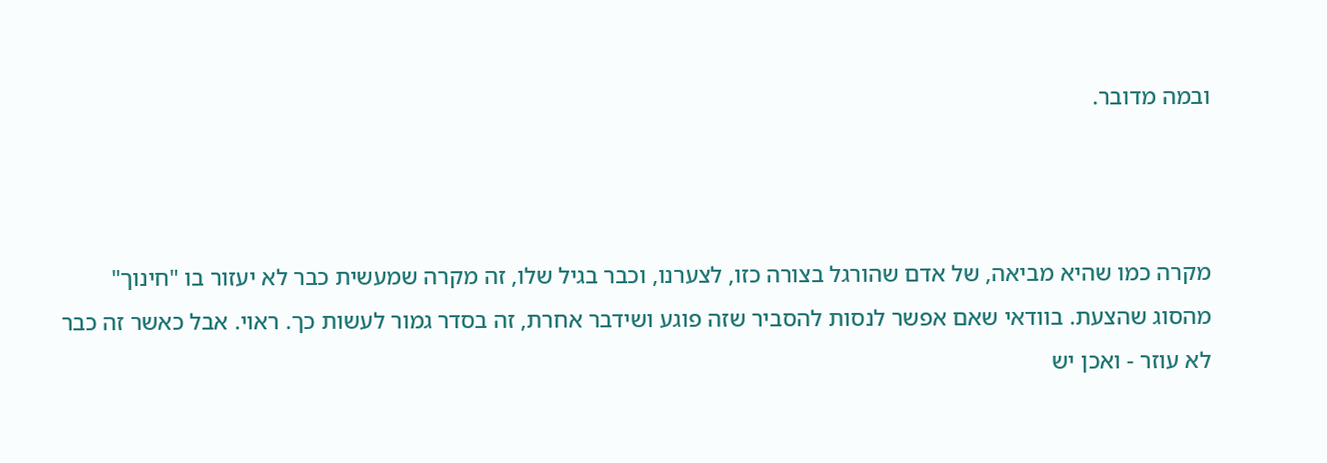ובמה מדובר.



מקרה כמו שהיא מביאה, של אדם שהורגל בצורה כזו, לצערנו, וכבר בגיל שלו, זה מקרה שמעשית כבר לא יעזור בו "חינוך" מהסוג שהצעת. בוודאי שאם אפשר לנסות להסביר שזה פוגע ושידבר אחרת, זה בסדר גמור לעשות כך. ראוי. אבל כאשר זה כבר לא עוזר - ואכן יש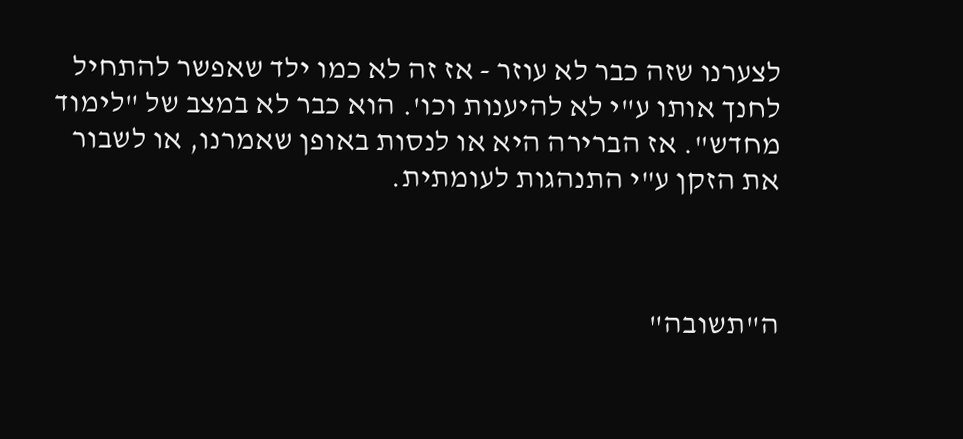לצערנו שזה כבר לא עוזר - אז זה לא כמו ילד שאפשר להתחיל לחנך אותו ע"י לא להיענות וכו'. הוא כבר לא במצב של "לימוד מחדש". אז הברירה היא או לנסות באופן שאמרנו, או לשבור את הזקן ע"י התנהגות לעומתית.



ה"תשובה"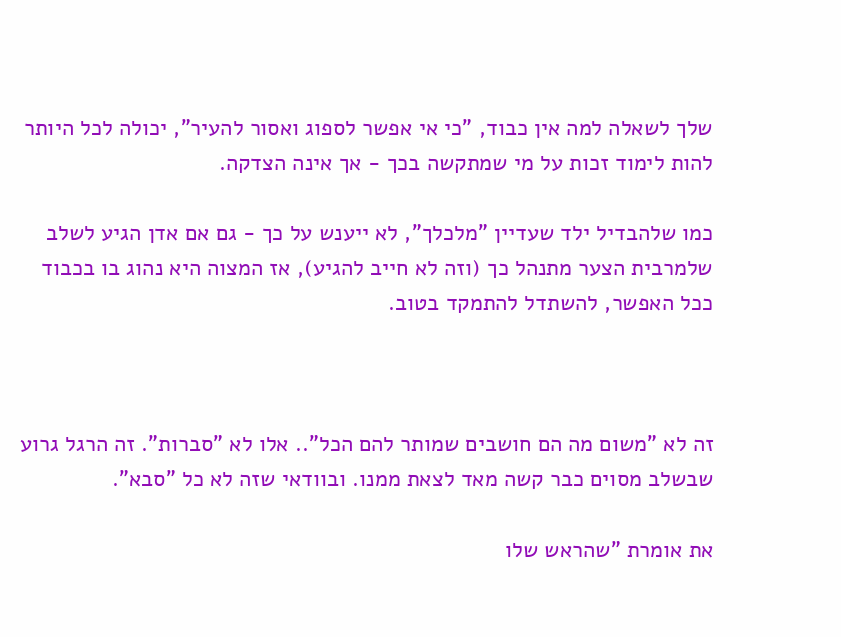שלך לשאלה למה אין כבוד, "כי אי אפשר לספוג ואסור להעיר", יכולה לכל היותר להות לימוד זכות על מי שמתקשה בכך - אך אינה הצדקה.

כמו שלהבדיל ילד שעדיין "מלכלך", לא ייענש על כך - גם אם אדן הגיע לשלב שלמרבית הצער מתנהל כך (וזה לא חייב להגיע), אז המצוה היא נהוג בו בכבוד ככל האפשר, להשתדל להתמקד בטוב.



זה לא "משום מה הם חושבים שמותר להם הכל".. אלו לא "סברות". זה הרגל גרוע שבשלב מסוים כבר קשה מאד לצאת ממנו. ובוודאי שזה לא כל "סבא".

את אומרת "שהראש שלו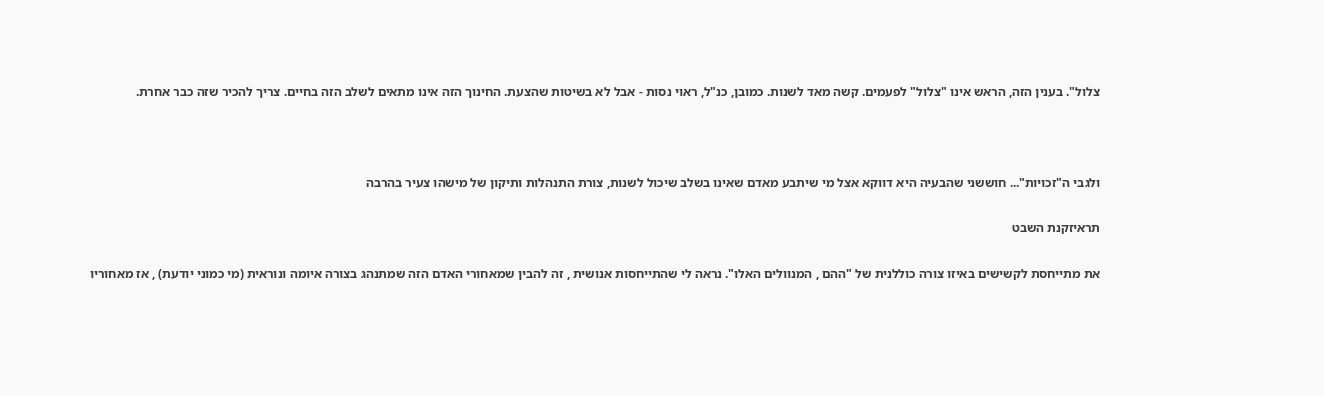צלול". בענין הזה, הראש אינו "צלול" לפעמים. קשה מאד לשנות. כמובן, כנ"ל, ראוי נסות - אבל לא בשיטות שהצעת. החינוך הזה אינו מתאים לשלב הזה בחיים. צריך להכיר שזה כבר אחרת.



ולגבי ה"זכויות"... חוששני שהבעיה היא דווקא אצל מי שיתבע מאדם שאינו בשלב שיכול לשנות, צורת התנהלות ותיקון של מישהו צעיר בהרבה

תראיזקנת השבט

את מתייחסת לקשישים באיזו צורה כוללנית של "ההם , המנוולים האלו". נראה לי שהתייחסות אנושית , זה להבין שמאחורי האדם הזה שמתנהג בצורה איומה ונוראית (מי כמוני יודעת) , אז מאחוריו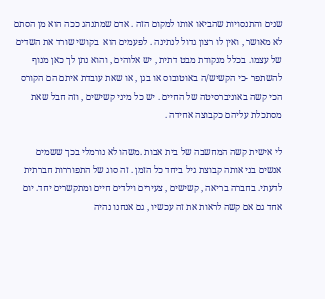שנים והתנסויות שהביאו אותו למקום הזה . אדם שמתנהג ככה הוא מן הסתם לא מאושר , ואין לו רצון גדול לנתינה . לפעמים הוא  בקושי שורד את השדים של עצמו. בכלל מנקודת מבט דתית , יש אלוהים , והוא נתן לך כאן מנוף להשתפר -כי הקשיש/ה באוטובוס או בגן , או שאת עובדת איתם הם הקורס הכי קשה באוניברסיטה של החיים . יש כל מיני קשישים , וזה חבל שאת מסתכלת עליהם כקבוצה אחידה .

לי אישית קשה המחשבה של בית אבות .משהו לא נורמלי בכך ששמים אנשים בני אותה קבוצת גיל ביחד כל הזמן . זה סוג של התפוררות חברתית לדעתי. בחברה בריאה , קשישים , צעירים וילדים חיים ומתקשרים יחד. יום אחד גם אם קשה לראות את זה עכשיו , גם אנחנו נהיה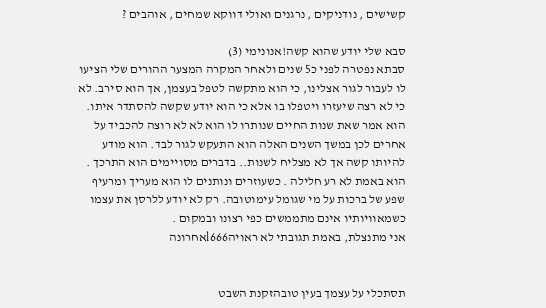קשישים , נודניקים , נרגנים ואולי דווקא שמחים , אוהבים ?

סבא שלי יודע שהוא קשה!אנונימי (3)
סבתא נפטרה לפני כ5 שנים ולאחר המקרה המצער ההורים שלי הציעו לו לעבור לגור אצלינו, כי הוא מתקשה לטפל בעצמן, אך הוא סירב. לא כי לא רצה שיעזרו ויטפלו בו אלא כי הוא יודע שקשה להסתדר איתו. הוא אמר שאת שנות החיים שנותרו לו הוא לא לא רוצה להכביד על אחרים לכן במשך השנים האלה הוא התעקש לגור לבד. הוא מודע להיותו קשה אך לא מצליח לשנות.. בדברים מסויימים הוא התרכך . הוא באמת לא רע חלילה . כשעוזרים ונותנים לו הוא מעריך ומרעיף שפע של ברכות על מי שגומל עימוטובה. רק לא יודע ללרסן את עצמו כשמאוויותיו אינם מתממשים כפי רצונו ובמקום .
אני מתנצלת, באמת תגובתי לא ראויהl666אחרונה


תסתכלי על עצמך בעין טובהזקנת השבט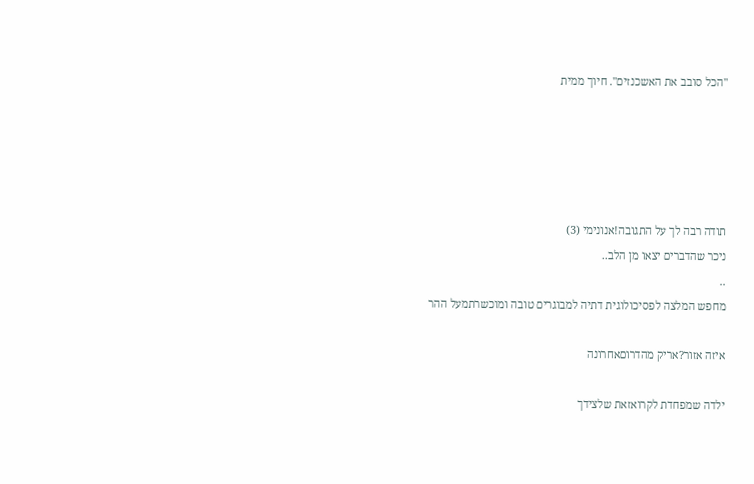"הכל סובב את האשכנזים". חיוך ממית





תודה רבה לך על התגובה!אנונימי (3)
ניכר שהדברים יצאו מן הלב..
..
מחפש המלצה לפסיכולוגית דתיה למבוגרים טובה ומוכשרתמעל ההר

איזה אזור?אריק מהדרוםאחרונה

ילדה שמפחדת לקרואזאת שלצידך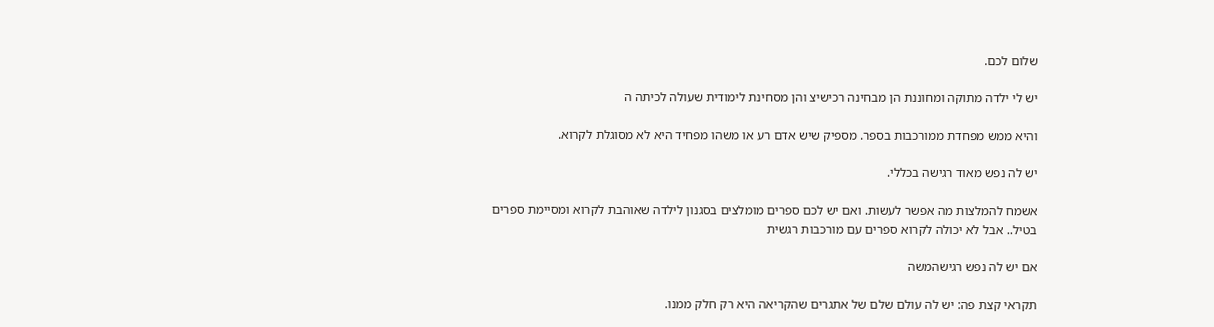שלום לכם.

יש לי ילדה מתוקה ומחוננת הן מבחינה רכישיצ והן מסחינת לימודית שעולה לכיתה ה

והיא ממש מפחדת ממורכבות בספר. מספיק שיש אדם רע או משהו מפחיד היא לא מסוגלת לקרוא.

יש לה נפש מאוד רגישה בכללי.

אשמח להמלצות מה אפשר לעשות. ואם יש לכם ספרים מומלצים בסגנון לילדה שאוהבת לקרוא ומסיימת ספרים בטיל.. אבל לא יכולה לקרוא ספרים עם מורכבות רגשית

אם יש לה נפש רגישהמשה

תקראי קצת פה: יש לה עולם שלם של אתגרים שהקריאה היא רק חלק ממנו.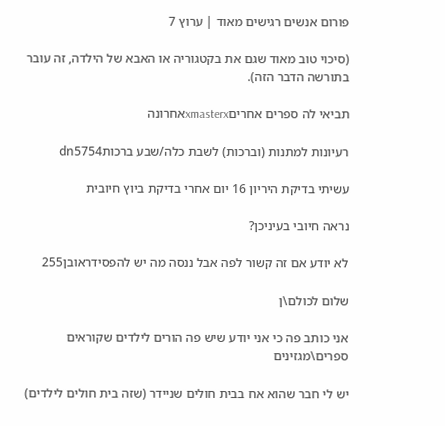פורום אנשים רגישים מאוד | ערוץ 7

(סיכוי טוב מאוד שגם את בקטגוריה או האבא של הילדה, זה עובר בתורשה הדבר הזה).

תביאי לה ספרים אחריםxmasterxאחרונה

רעיונות למתנות (וברכות) לשבת כלה/שבע ברכותdn5754

עשיתי בדיקת היריון 16 יום אחרי בדיקת ביוץ חיובית

נראה חיובי בעיניכן?

לא יודע אם זה קשור לפה אבל ננסה מה יש להפסידראובן255

שלום לכולם\ן

אני כותב פה כי אני יודע שיש פה הורים לילדים שקוראים ספרים\מגזינים

יש לי חבר שהוא אח בבית חולים שניידר (שזה בית חולים לילדים)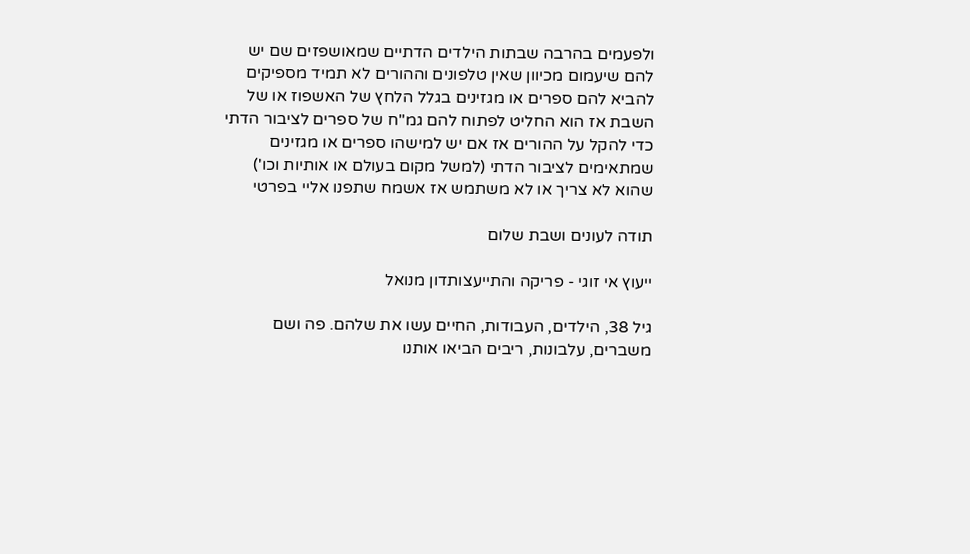ולפעמים בהרבה שבתות הילדים הדתיים שמאושפזים שם יש להם שיעמום מכיוון שאין טלפונים וההורים לא תמיד מספיקים להביא להם ספרים או מגזינים בגלל הלחץ של האשפוז או של השבת אז הוא החליט לפתוח להם גמ''ח של ספרים לציבור הדתי כדי להקל על ההורים אז אם יש למישהו ספרים או מגזינים שמתאימים לציבור הדתי (למשל מקום בעולם או אותיות וכו') שהוא לא צריך או לא משתמש אז אשמח שתפנו אליי בפרטי

תודה לעונים ושבת שלום

ייעוץ אי זוגי - פריקה והתייעצותדון מנואל

גיל 38, הילדים, העבודות, החיים עשו את שלהם. פה ושם משברים, עלבונות, ריבים הביאו אותנו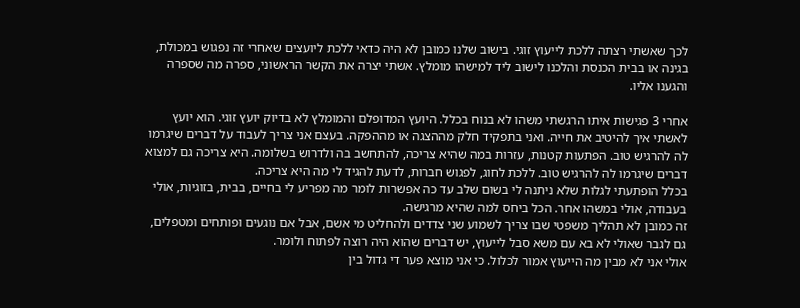לכך שאשתי רצתה ללכת לייעוץ זוגי. בישוב שלנו כמובן לא היה כדאי ללכת ליועצים שאחרי זה נפגוש במכולת, בגינה או בבית הכנסת והלכנו לישוב ליד למישהו מומלץ. אשתי יצרה את הקשר הראשוני, ספרה מה שספרה והגענו אליו.

אחרי 3 פגישות איתו הרגשתי משהו לא בנוח בכלל. היועץ המדופלם והמומלץ לא בדיוק יועץ זוגי. הוא יועץ לאשתי איך להיטיב את חייה. ואני בתפקיד חלק מההצגה או מההפקה. בעצם אני צריך לעבוד על דברים שיגרמו לה להרגיש טוב. הפתעות קטנות, עזרות במה שהיא צריכה, להתחשב בה ולדרוש בשלומה. היא צריכה גם למצוא דברים שיגרמו לה להרגיש טוב. ללכת לחוג, לפגוש חברות, לדעת להגיד לי מה היא צריכה.
בכלל הופתעתי לגלות שלא ניתנה לי בשום שלב עד כה אפשרות לומר מה מפריע לי בחיים, בבית, בזוגיות, אולי בעבודה, אולי במשהו אחר. הכל ביחס למה שהיא מרגישה.
זה כמובן לא תהליך משפטי שבו צריך לשמוע שני צדדים ולהחליט מי אשם, אבל אם נוגעים ופותחים ומטפלים, גם לגבר שאולי לא בא עם משא סבל לייעוץ, יש דברים שהוא היה רוצה לפתוח ולומר.
אולי אני לא מבין מה הייעוץ אמור לכלול. כי אני מוצא פער די גדול בין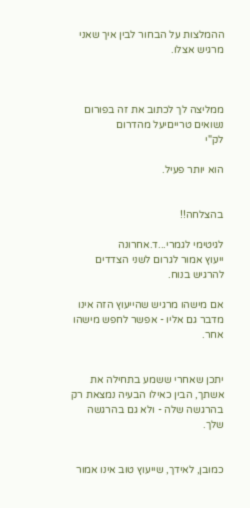ההמלצות על הבחור לבין איך שאני מרגיש אצלו.



ממליצה לך לכתוב את זה בפורום נשואים טרייםיעל מהדרום
לק"י

הוא יותר פעיל.


בהצלחה!!

לגיטימי לגמרי...ד.אחרונה
ייעוץ אמור לגרום לשני הצדדים להרגיש בנוח.

אם מישהו מרגיש שהייעוץ הזה אינו מדבר גם אליו - אפשר לחפש מישהו אחר.


יתכן שאחרי ששמע בתחילה את אשתך, הבין כאילו הבעיה נמצאת רק בהרגשה שלה - ולא גם בהרגשה שלך.


כמובן, לאידך, שייעוץ טוב אינו אמור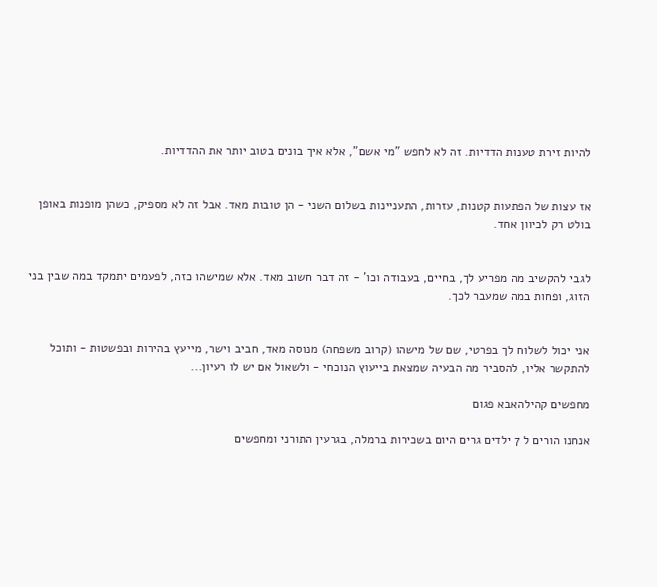להיות זירת טענות הדדיות. זה לא לחפש "מי אשם", אלא איך בונים בטוב יותר את ההדדיות.


אז עצות של הפתעות קטנות, עזרות, התעניינות בשלום השני - הן טובות מאד. אבל זה לא מספיק, כשהן מופנות באופן בולט רק לכיוון אחד.


לגבי להקשיב מה מפריע לך, בחיים, בעבודה וכו' - זה דבר חשוב מאד. אלא שמישהו כזה, לפעמים יתמקד במה שבין בני הזוג, ופחות במה שמעבר לכך.


אני יכול לשלוח לך בפרטי, שם של מישהו (קרוב משפחה) מנוסה מאד, חביב וישר, מייעץ בהירות ובפשטות - ותוכל להתקשר אליו, להסביר מה הבעיה שמצאת בייעוץ הנוכחי - ולשאול אם יש לו רעיון...

מחפשים קהילהאבא פגום

אנחנו הורים ל 7 ילדים גרים היום בשכירות ברמלה, בגרעין התורני ומחפשים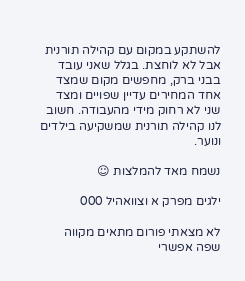להשתקע במקום עם קהילה תורנית אבל לא לוחצת. בגלל שאני עובד בבני ברק, מחפשים מקום שמצד אחד המחירים עדיין שפויים ומצד שני לא רחוק מידי מהעבודה. חשוב לנו קהילה תורנית שמשקיעה בילדים ונוער.

נשמח מאד להמלצות ☺

ילגים מפרק א וצוואהיל 000

לא מצאתי פורום מתאים מקווה שפה אפשרי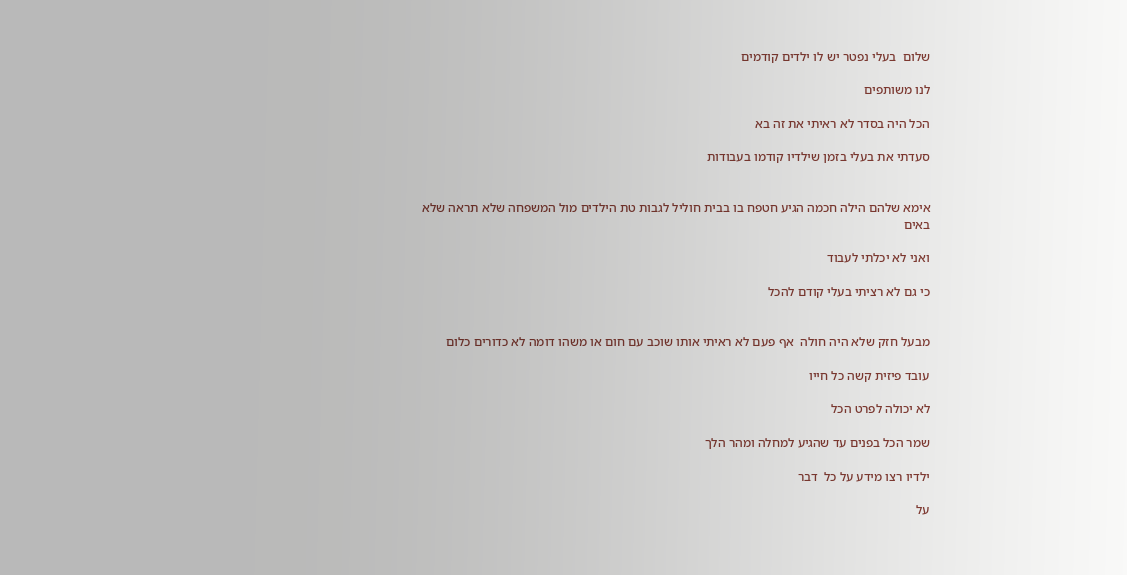שלום  בעלי נפטר יש לו ילדים קודמים

לנו משותפים

הכל היה בסדר לא ראיתי את זה בא

סעדתי את בעלי בזמן שילדיו קודמו בעבודות


אימא שלהם הילה חכמה הגיע חטפח בו בבית חוליל לגבות טת הילדים מול המשפחה שלא תראה שלא באים

ואני לא יכלתי לעבוד

כי גם לא רציתי בעלי קודם להכל


מבעל חזק שלא היה חולה  אף פעם לא ראיתי אותו שוכב עם חום או משהו דומה לא כדורים כלום

עובד פיזית קשה כל חייו

לא יכולה לפרט הכל

שמר הכל בפנים עד שהגיע למחלה ומהר הלך

ילדיו רצו מידע על כל  דבר

על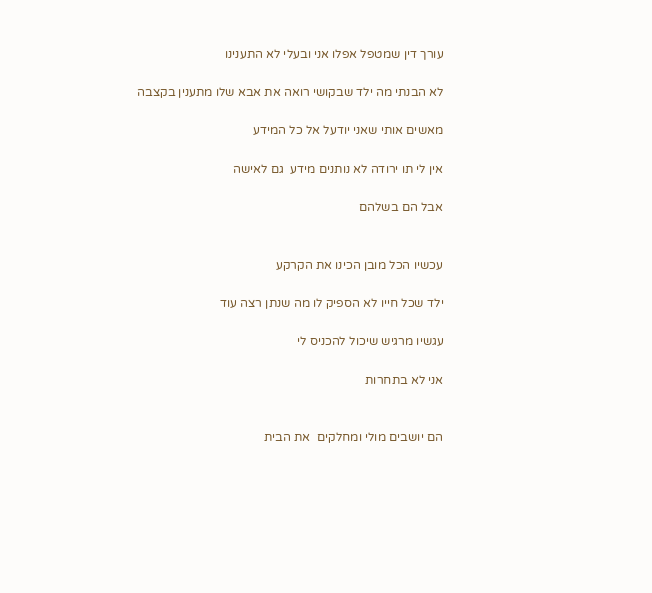עורך דין שמטפל אפלו אני ובעלי לא התענינו

לא הבנתי מה ילד שבקושי רואה את אבא שלו מתענין בקצבה

מאשים אותי שאני יודעל אל כל המידע

אין לי תו ירודה לא נותנים מידע  גם לאישה

אבל הם בשלהם


עכשיו הכל מובן הכינו את הקרקע

ילד שכל חייו לא הספיק לו מה שנתן רצה עוד

עגשיו מרגיש שיכול להכניס לי

אני לא בתחרות


הם יושבים מולי ומחלקים  את הבית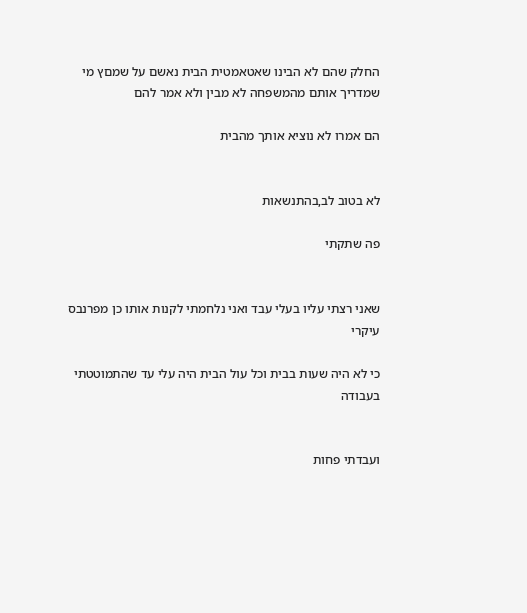החלק שהם לא הבינו שאטאמטית הבית נאשם על שמםץ מי שמדריך אותם מהמשפחה לא מבין ולא אמר להם

הם אמרו לא נוציא אותך מהבית


לא בטוב לב,בהתנשאות

פה שתקתי


שאני רצתי עליו בעלי עבד ואני נלחמתי לקנות אותו כן מפרנבס עיקרי

כי לא היה שעות בבית וכל עול הבית היה עלי עד שהתמוטטתי בעבודה


ועבדתי פחות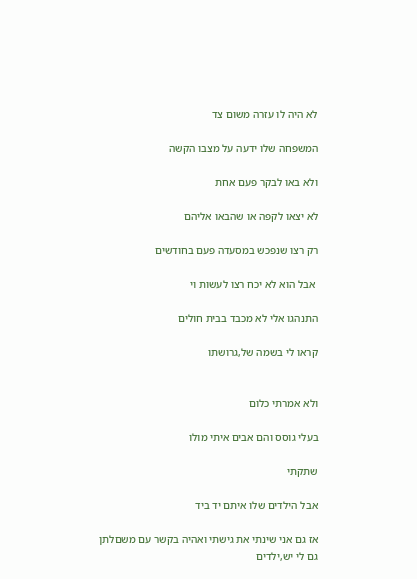לא היה לו עזרה משום צד

המשפחה שלו ידעה על מצבו הקשה

ולא באו לבקר פעם אחת

לא יצאו לקפה או שהבאו אליהם

רק רצו שנפכש במסעדה פעם בחודשים

 אבל הוא לא יכח רצו לעשות וי

התנהגו אלי לא מכבד בבית חולים

קראו לי בשמה של,גרושתו


ולא אמרתי כלום

בעלי גוסס והם אבים איתי מולו

שתקתי

אבל הילדים שלו איתם יד ביד

אז גם אני שינתי את גישתי ואהיה בקשר עם משםלתן גם לי יש,ילדים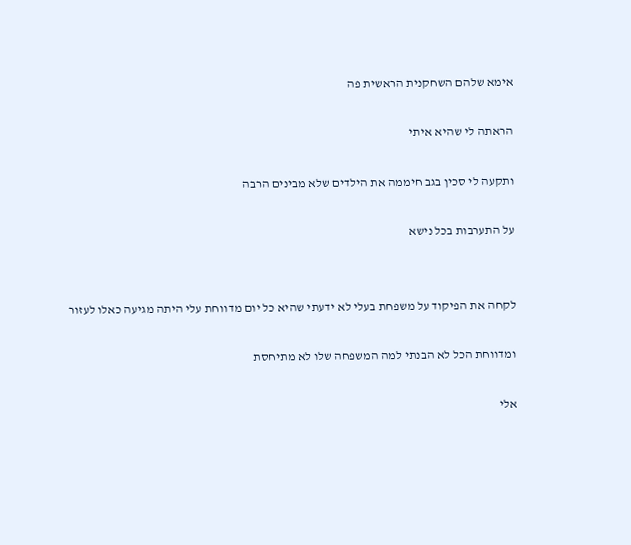אימא שלהם השחקנית הראשית פה

הראתה לי שהיא איתי

ותקעה לי סכין בגב חיממה את הילדים שלא מבינים הרבה

על התערבות בכל נישא


לקחה את הפיקוד על משפחת בעלי לא ידעתי שהיא כל יום מדווחת עלי היתה מגיעה כאלו לעזור

ומדווחת הכל לא הבנתי למה המשפחה שלו לא מתיחסת

אלי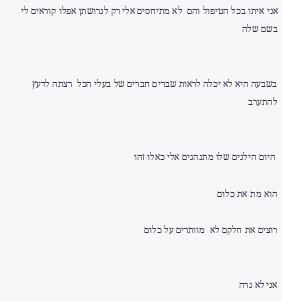אני איתו בכל הטיפול והם  לא מתיחסים אלי רק לגרושתן אפלו קוראים לי בשם שלה


בשבעה היא לא יכלה לראות שברים חברים של בעלי הכל  רצתה לדעץ להתערב


 היום הילגים שלו מתנהגים אלי כאלו זהו

הוא מת את כלום

רוצים את חלקם לא  מוותרים על כלום


אני לא גרה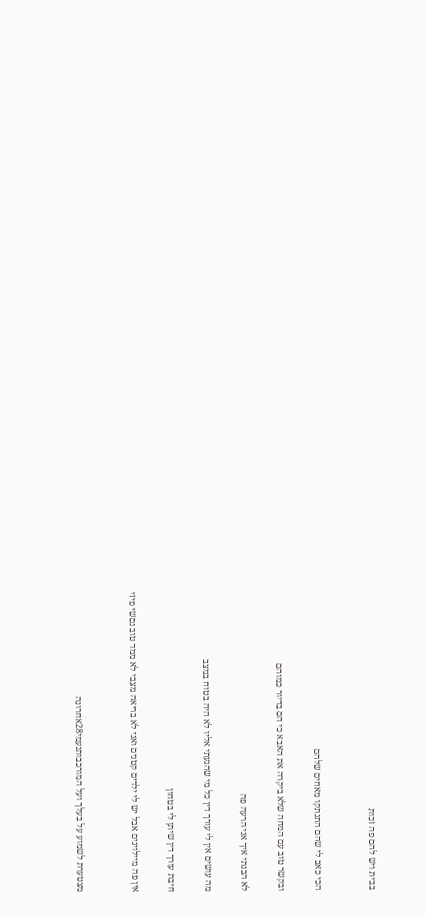בבית ויש להם פה זכות


הכי כאב לי שהם התנתקו מאחים שלהם

ובקשר טוב עם המחה שלא ביקרה את האבא כי הם בדיור כמוהם

לא הבנתי איך אני הרעה פה

מה עושים אין לי עורך דין כל מי שהגעתי אליו לא היה בטוח במצב

חיבת עורך דין שיתן לי בטחון

אין פה מיילוינים אבל יש לי ילדים קטנים ואני לא בריאה מצבי לא ממד טוב נםשי פיזי


מצטערת לשמוע על בעלך ועל המורכבותנעמי28אחרונה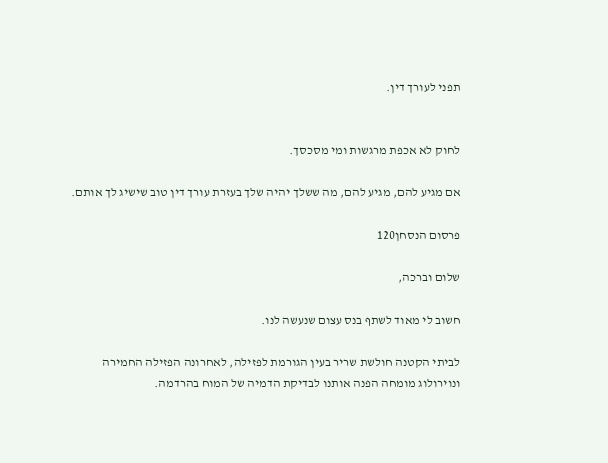תפני לעורך דין.


לחוק לא אכפת מרגשות ומי מסכסך.

אם מגיע להם, מגיע להם, מה ששלך יהיה שלך בעזרת עורך דין טוב שישיג לך אותם.

פרסום הנסחן120

שלום וברכה,

חשוב לי מאוד לשתף בנס עצום שנעשה לנו.

לביתי הקטנה חולשת שריר בעין הגורמת לפזילה, לאחרונה הפזילה החמירה ונוירולוג מומחה הפנה אותנו לבדיקת הדמיה של המוח בהרדמה.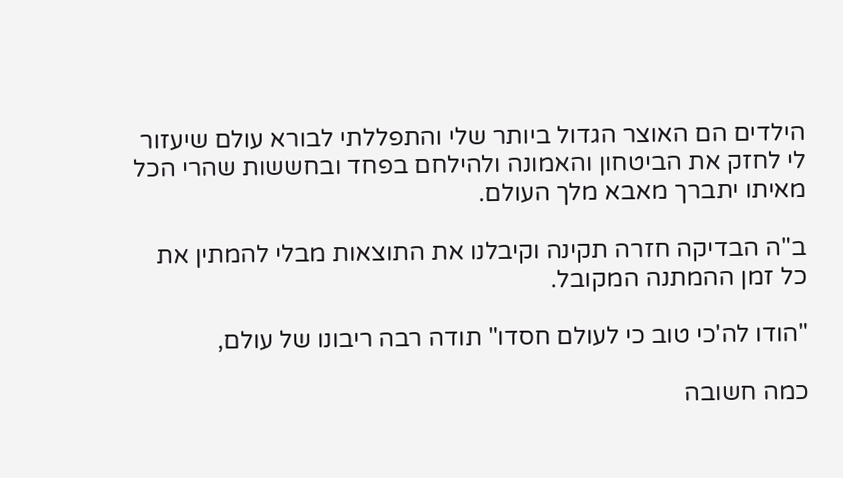הילדים הם האוצר הגדול ביותר שלי והתפללתי לבורא עולם שיעזור לי לחזק את הביטחון והאמונה ולהילחם בפחד ובחששות שהרי הכל מאיתו יתברך מאבא מלך העולם.

ב"ה הבדיקה חזרה תקינה וקיבלנו את התוצאות מבלי להמתין את כל זמן ההמתנה המקובל.

"הודו לה'כי טוב כי לעולם חסדו" תודה רבה ריבונו של עולם,

כמה חשובה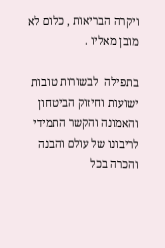ויקרה הבריאות , כלום לא מובן מאליו .

בתפילה  לבשורות טובות ישועות וחיזוק הביטחון והאמונה והקשר התמידי לריבונו של עולם והבנה והכרה בכל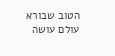הטוב שבורא עולם עושה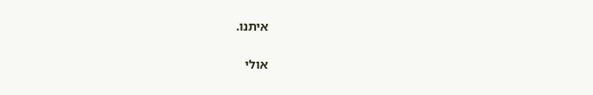איתנו.

אולי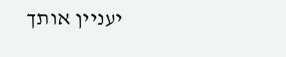יעניין אותך